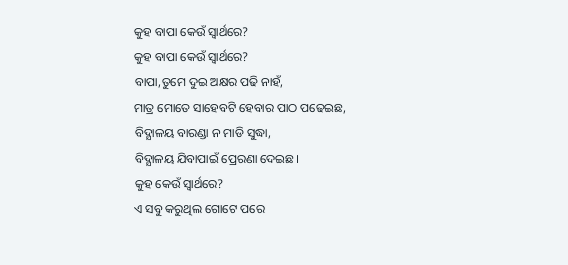କୁହ ବାପା କେଉଁ ସ୍ୱାର୍ଥରେ?
କୁହ ବାପା କେଉଁ ସ୍ୱାର୍ଥରେ?
ବାପା,ତୁମେ ଦୁଇ ଅକ୍ଷର ପଢି ନାହଁ,
ମାତ୍ର ମୋତେ ସାହେବଟି ହେବାର ପାଠ ପଢେଇଛ,
ବିଦ୍ଯାଳୟ ବାରଣ୍ଡା ନ ମାଡି ସୁଦ୍ଧା,
ବିଦ୍ଯାଳୟ ଯିବାପାଇଁ ପ୍ରେରଣା ଦେଇଛ।
କୁହ କେଉଁ ସ୍ୱାର୍ଥରେ?
ଏ ସବୁ କରୁଥିଲ ଗୋଟେ ପରେ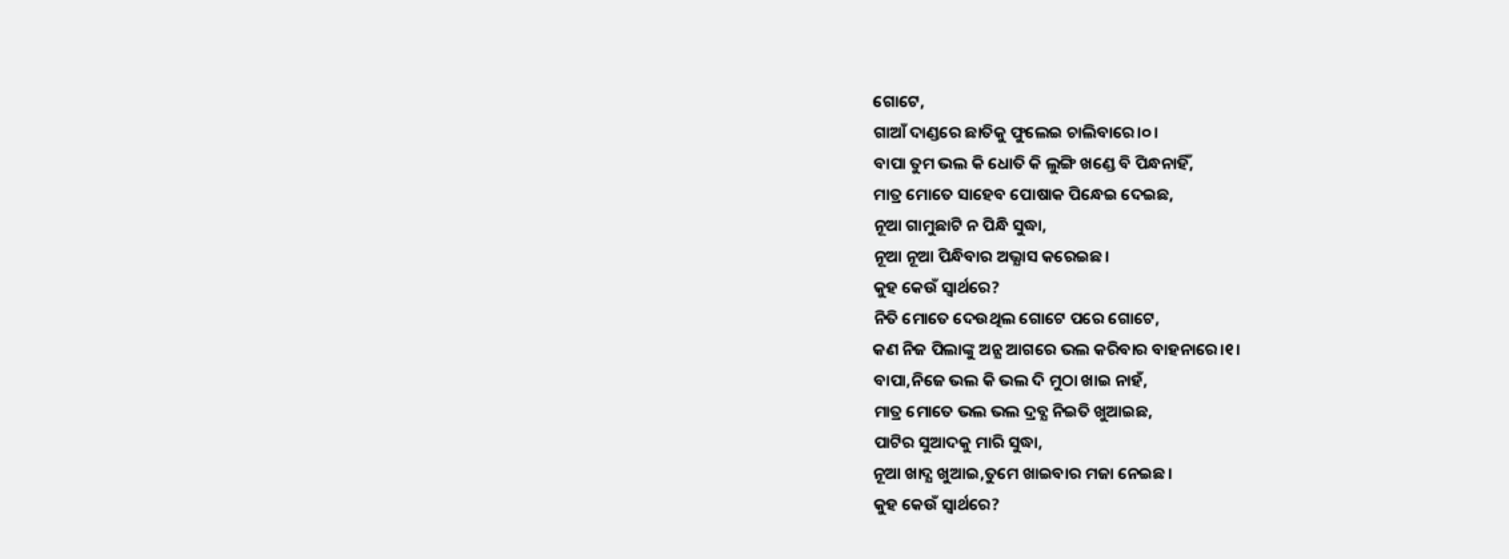ଗୋଟେ,
ଗାଆଁ ଦାଣ୍ଡରେ ଛାତିକୁ ଫୁଲେଇ ଚାଲିବାରେ।୦।
ବାପା ତୁମ ଭଲ କି ଧୋତି କି ଲୁଙ୍ଗି ଖଣ୍ଡେ ବି ପିନ୍ଧନାହିଁ,
ମାତ୍ର ମୋତେ ସାହେବ ପୋଷାକ ପିନ୍ଧେଇ ଦେଇଛ,
ନୂଆ ଗାମୁଛାଟି ନ ପିନ୍ଧି ସୁଦ୍ଧା,
ନୂଆ ନୂଆ ପିନ୍ଧିବାର ଅଭ୍ଯାସ କରେଇଛ।
କୁହ କେଉଁ ସ୍ୱାର୍ଥରେ?
ନିତି ମୋତେ ଦେଉଥିଲ ଗୋଟେ ପରେ ଗୋଟେ,
କଣ ନିଜ ପିଲାଙ୍କୁ ଅନ୍ଯ ଆଗରେ ଭଲ କରିବାର ବାହନାରେ।୧।
ବାପା,ନିଜେ ଭଲ କି ଭଲ ଦି ମୁଠା ଖାଇ ନାହଁ,
ମାତ୍ର ମୋତେ ଭଲ ଭଲ ଦ୍ରବ୍ଯ ନିଇତି ଖୁଆଇଛ,
ପାଟିର ସୁଆଦକୁ ମାରି ସୁଦ୍ଧା,
ନୂଆ ଖାଦ୍ଯ ଖୁଆଇ,ତୁମେ ଖାଇବାର ମଜା ନେଇଛ।
କୁହ କେଉଁ ସ୍ୱାର୍ଥରେ?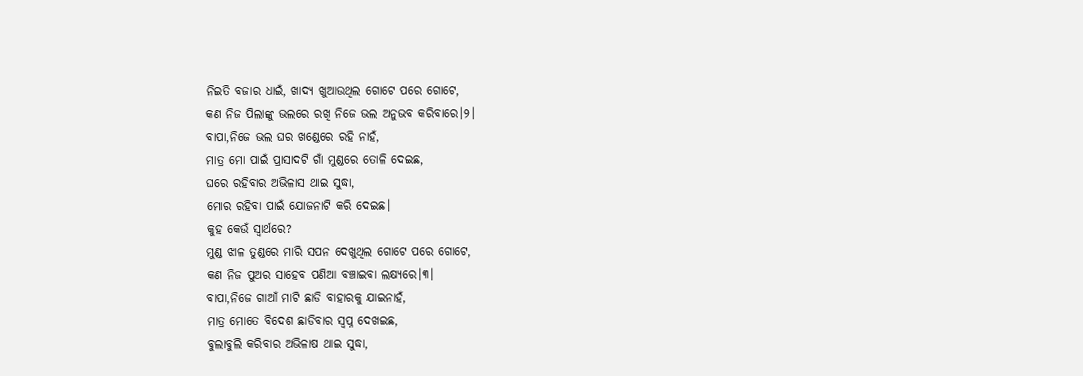ନିଇତି ବଜାର ଧାଇଁ, ଖାଦ୍ଯ ଖୁଆଉଥିଲ ଗୋଟେ ପରେ ଗୋଟେ,
କଣ ନିଜ ପିଲାଙ୍କୁ ଭଲରେ ରଖି ନିଜେ ଭଲ ଅନୁଭବ କରିବାରେ।୨।
ବାପା,ନିଜେ ଭଲ ଘର ଖଣ୍ଡେରେ ରହି ନାହଁ,
ମାତ୍ର ମୋ ପାଇଁ ପ୍ରାସାଦଟି ଗାଁ ମୁଣ୍ଡରେ ତୋଳି ଦେଇଛ,
ଘରେ ରହିବାର ଅଭିଳାସ ଥାଇ ସୁଦ୍ଧା,
ମୋର ରହିବା ପାଇଁ ଯୋଜନାଟି କରି ଦେଇଛ।
କୁହ କେଉଁ ସ୍ୱାର୍ଥରେ?
ମୁଣ୍ଡ ଝାଳ ତୁଣ୍ଡରେ ମାରି ସପନ ଦେଖୁଥିଲ ଗୋଟେ ପରେ ଗୋଟେ,
କଣ ନିଜ ପୁଅର ସାହେବ ପଣିଆ ବଞ୍ଚାଇବା ଲକ୍ଷ୍ଯରେ।୩।
ବାପା,ନିଜେ ଗାଆଁ ମାଟି ଛାଡି ବାହାରକୁ ଯାଇନାହଁ,
ମାତ୍ର ମୋତେ ବିଦେଶ ଛାଡିବାର ସ୍ୱପ୍ନ ଦେଖଇଛ,
ବୁଲାବୁଲି କରିବାର ଅଭିଳାଷ ଥାଇ ସୁଦ୍ଧା,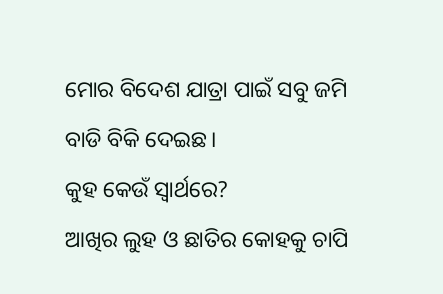ମୋର ବିଦେଶ ଯାତ୍ରା ପାଇଁ ସବୁ ଜମି ବାଡି ବିକି ଦେଇଛ।
କୁହ କେଉଁ ସ୍ୱାର୍ଥରେ?
ଆଖିର ଲୁହ ଓ ଛାତିର କୋହକୁ ଚାପି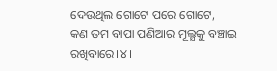ଦେଉଥିଲ ଗୋଟେ ପରେ ଗୋଟେ,
କଣ ତମ ବାପା ପଣିଆର ମୂଲ୍ଯକୁ ବଞ୍ଚାଇ ରଖିବାରେ।୪।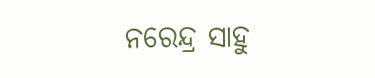ନରେନ୍ଦ୍ର ସାହୁ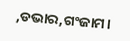,ଡଭାର,ଗଂଜାମ।